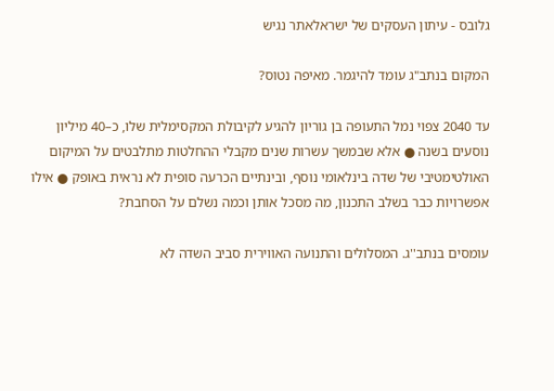גלובס - עיתון העסקים של ישראלאתר נגיש

המקום בנתב"ג עומד להיגמר. מאיפה נטוס?

עד 2040 צפוי נמל התעופה בן גוריון להגיע לקיבולת המקסימלית שלו, כ–40 מיליון נוסעים בשנה ● אלא שבמשך עשרות שנים מקבלי ההחלטות מתלבטים על המיקום האולטימטיבי של שדה בינלאומי נוסף, ובינתיים הכרעה סופית לא נראית באופק ● אילו אפשרויות כבר בשלב התכנון, מה מסכל אותן וכמה נשלם על הסחבת?

עומסים בנתב''ג. המסלולים והתנועה האווירית סביב השדה לא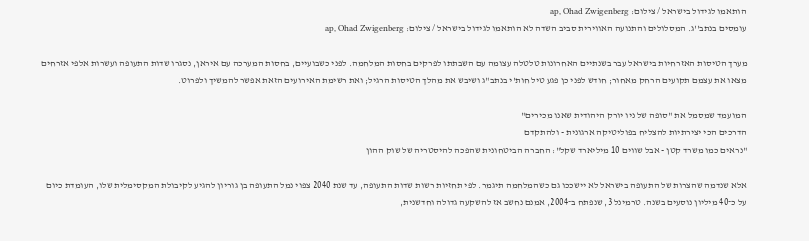הותאמו לגידול בישראל / צילום: ap, Ohad Zwigenberg
עומסים בנתב''ג. המסלולים והתנועה האווירית סביב השדה לא הותאמו לגידול בישראל / צילום: ap, Ohad Zwigenberg

מערך הטיסות האזרחיות בישראל עבר בשנתיים האחרונות טלטלה עצומה עם השבתתו לפרקים בחסות המלחמה. לפני כשבועיים, בחסות המערכה עם איראן, נסגרו שדות התעופה ועשרות אלפי אזרחים מצאו את עצמם תקועים הרחק מאחור; חודש לפני כן פגע טיל חות'י בנתב"ג ושיבש את מהלך הטיסות הרגיל; ואת רשימת האירועים הזאת אפשר להמשיך ולפרוט.

המועמד שמסמל את "סופה של ניו יורק היהודית שאנו מכירים"
הדרכים הכי יצירתיות להצליח בפוליטיקה ארגונית - ולהתקדם
"נראים כמו משרד קטן - אבל שווים 10 מיליארד שקל": החברה הביטחונית שהפכה להיסטריה של שוק ההון

אלא שנדמה שהצרות של התעופה בישראל לא יישככו גם כשהמלחמה תיגמר. לפי תחזיות רשות שדות התעופה, עד שנת 2040 צפוי נמל התעופה בן גוריון להגיע לקיבולת המקסימלית שלו, העומדת כיום על כ־40 מיליון נוסעים בשנה. טרמינל 3, שנפתח ב־2004, אמנם נחשב אז להשקעה גדולה וחדשנית,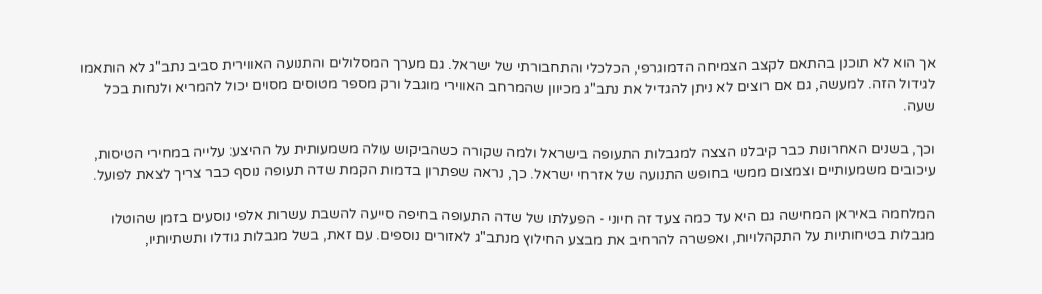אך הוא לא תוכנן בהתאם לקצב הצמיחה הדמוגרפי, הכלכלי והתחבורתי של ישראל. גם מערך המסלולים והתנועה האווירית סביב נתב"ג לא הותאמו לגידול הזה. למעשה, גם אם רוצים לא ניתן להגדיל את נתב"ג מכיוון שהמרחב האווירי מוגבל ורק מספר מטוסים מסוים יכול להמריא ולנחות בכל שעה.

וכך, בשנים האחרונות כבר קיבלנו הצצה למגבלות התעופה בישראל ולמה שקורה כשהביקוש עולה משמעותית על ההיצע: עלייה במחירי הטיסות, עיכובים משמעותיים וצמצום ממשי בחופש התנועה של אזרחי ישראל. כך, נראה שפתרון בדמות הקמת שדה תעופה נוסף כבר צריך לצאת לפועל.

המלחמה באיראן המחישה גם היא עד כמה צעד זה חיוני - הפעלתו של שדה התעופה בחיפה סייעה להשבת עשרות אלפי נוסעים בזמן שהוטלו מגבלות בטיחותיות על התקהלויות, ואפשרה להרחיב את מבצע החילוץ מנתב"ג לאזורים נוספים. עם זאת, בשל מגבלות גודלו ותשתיותיו,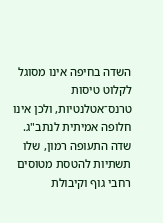השדה בחיפה אינו מסוגל לקלוט טיסות טרנס־אטלנטיות, ולכן אינו חלופה אמיתית לנתב"ג. שדה התעופה רמון, שלו תשתיות להטסת מטוסים רחבי גוף וקיבולת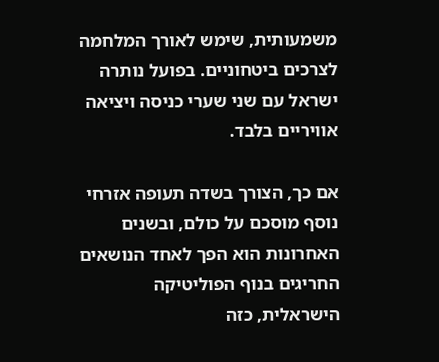משמעותית, שימש לאורך המלחמה לצרכים ביטחוניים. בפועל נותרה ישראל עם שני שערי כניסה ויציאה אוויריים בלבד.

אם כך, הצורך בשדה תעופה אזרחי נוסף מוסכם על כולם, ובשנים האחרונות הוא הפך לאחד הנושאים החריגים בנוף הפוליטיקה הישראלית, כזה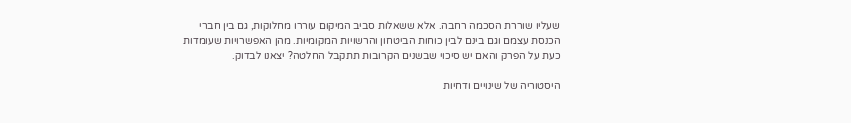שעליו שוררת הסכמה רחבה. אלא ששאלות סביב המיקום עוררו מחלוקות, גם בין חברי הכנסת עצמם וגם בינם לבין כוחות הביטחון והרשויות המקומיות. מהן האפשרויות שעומדות כעת על הפרק והאם יש סיכוי שבשנים הקרובות תתקבל החלטה? יצאנו לבדוק.

היסטוריה של שינויים ודחיות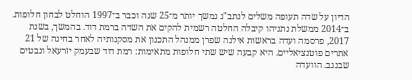הדיון על שדה תעופה משלים לנתב"ג נמשך יותר מ־25 שנה וכבר ב־1997 הוחלט לבחון חלופות. ב־2014 ממשלת נתניהו קיבלה החלטה רשמית להקים את השדה ברמת דוד. בהמשך, בשנת 2017, פרסמה ועדה בראשות אילנה שפרן ממנהל התכנון את מסקנותיה לאחר בחינה של 21 אתרים פוטנציאליים. היא קבעה שיש שתי חלופות מתאימות: רמת דוד שבעמק יזרעאל ונבטים שבנגב. הוועדה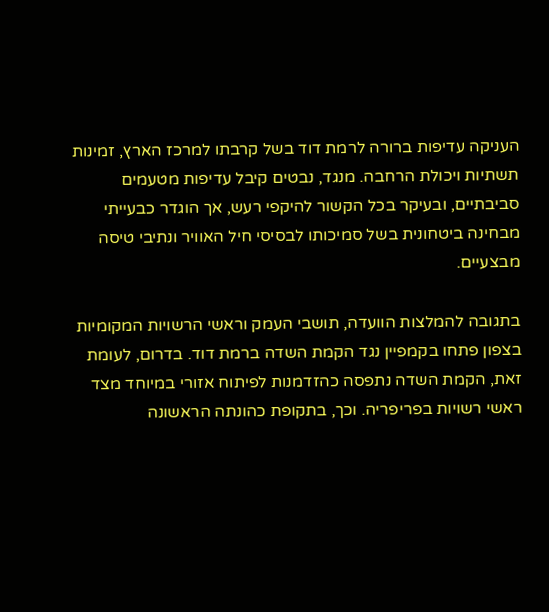העניקה עדיפות ברורה לרמת דוד בשל קרבתו למרכז הארץ, זמינות תשתיות ויכולת הרחבה. מנגד, נבטים קיבל עדיפות מטעמים סביבתיים, ובעיקר בכל הקשור להיקפי רעש, אך הוגדר כבעייתי מבחינה ביטחונית בשל סמיכותו לבסיסי חיל האוויר ונתיבי טיסה מבצעיים.

בתגובה להמלצות הוועדה, תושבי העמק וראשי הרשויות המקומיות בצפון פתחו בקמפיין נגד הקמת השדה ברמת דוד. בדרום, לעומת זאת, הקמת השדה נתפסה כהזדמנות לפיתוח אזורי במיוחד מצד ראשי רשויות בפריפריה. וכך, בתקופת כהונתה הראשונה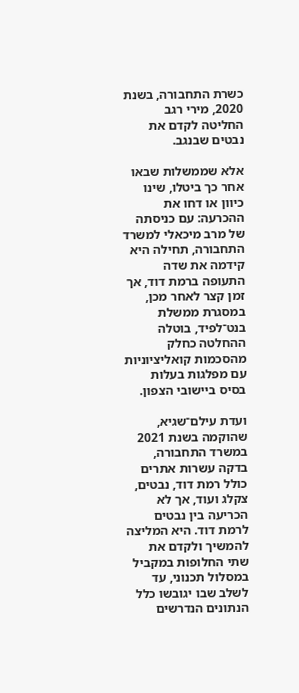כשרת התחבורה, בשנת 2020, מירי רגב החליטה לקדם את נבטים שבנגב.

אלא שממשלות שבאו אחר כך ביטלו, שינו כיוון או דחו את ההכרעה: עם כניסתה של מרב מיכאלי למשרד התחבורה, תחילה היא קידמה את שדה התעופה ברמת דוד, אך זמן קצר לאחר מכן, במסגרת ממשלת בנט־לפיד, בוטלה ההחלטה כחלק מהסכמות קואליציוניות עם מפלגות בעלות בסיס ביישובי הצפון.

ועדת עילם־שגיא, שהוקמה בשנת 2021 במשרד התחבורה, בדקה עשרות אתרים כולל רמת דוד, נבטים, צקלג ועוד, אך לא הכריעה בין נבטים לרמת דוד. היא המליצה להמשיך ולקדם את שתי החלופות במקביל במסלול תכנוני, עד לשלב שבו יגובשו כלל הנתונים הנדרשים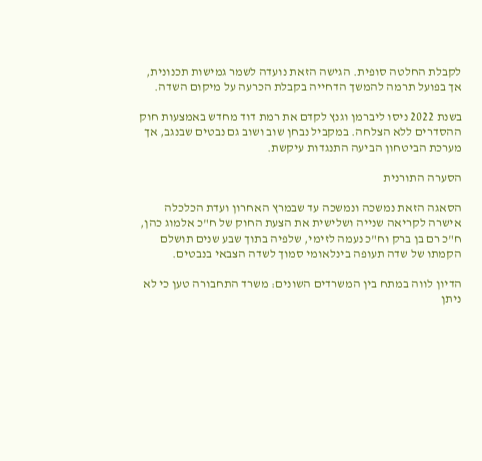לקבלת החלטה סופית. הגישה הזאת נועדה לשמר גמישות תכנונית, אך בפועל תרמה להמשך הדחייה בקבלת הכרעה על מיקום השדה.

בשנת 2022 ניסו ליברמן וגנץ לקדם את רמת דוד מחדש באמצעות חוק ההסדרים ללא הצלחה. במקביל נבחן שוב ושוב גם נבטים שבנגב, אך מערכת הביטחון הביעה התנגדות עיקשת.

הסערה התורנית

הסאגה הזאת נמשכה ונמשכה עד שבמרץ האחרון ועדת הכלכלה אישרה לקריאה שנייה ושלישית את הצעת החוק של ח"כ אלמוג כהן, ח"כ רם בן ברק וח"כ נעמה לזימי, שלפיה בתוך שבע שנים תושלם הקמתו של שדה תעופה בינלאומי סמוך לשדה הצבאי בנבטים.

הדיון לווה במתח בין המשרדים השונים: משרד התחבורה טען כי לא ניתן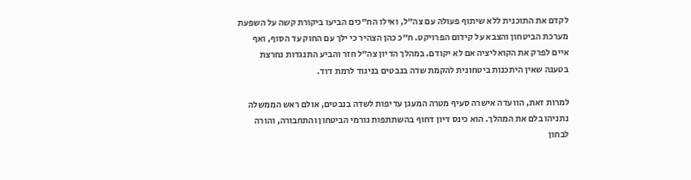לקדם את התוכנית ללא שיתוף פעולה עם צה"ל, ואילו הח"כים הביעו ביקורת קשה על השפעת מערכת הביטחון והצבא על קידום הפרויקט. ח"כ כהן הצהיר כי ילך עם החוק עד הסוף, ואף איים לפרק את הקואליציה אם לא יקודם. במהלך הדיון צה"ל חזר והביע התנגדות נחרצת בטענה שאין היתכנות ביטחונית להקמת שדה בנבטים בניגוד לרמת דוד.

למרות זאת, הוועדה אישרה סעיף מטרה המעגן עדיפות לשדה בנבטים, אולם ראש הממשלה נתניהו בלם את המהלך. הוא כינס דיון דחוף בהשתתפות גורמי הביטחון והתחבורה, והורה לבחון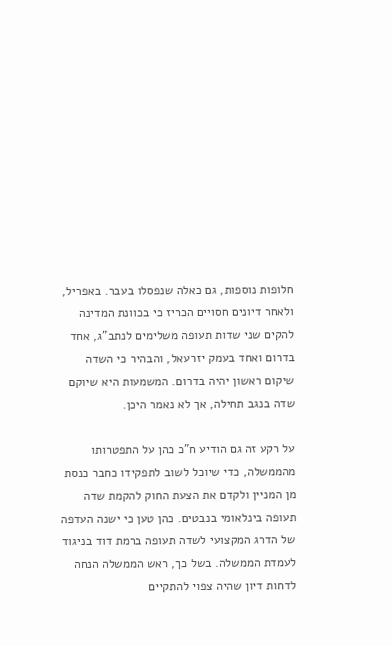חלופות נוספות, גם כאלה שנפסלו בעבר. באפריל, ולאחר דיונים חסויים הכריז כי בכוונת המדינה להקים שני שדות תעופה משלימים לנתב"ג, אחד בדרום ואחד בעמק יזרעאל, והבהיר כי השדה שיקום ראשון יהיה בדרום. המשמעות היא שיוקם שדה בנגב תחילה, אך לא נאמר היכן.

על רקע זה גם הודיע ח"כ כהן על התפטרותו מהממשלה, כדי שיוכל לשוב לתפקידו כחבר כנסת מן המניין ולקדם את הצעת החוק להקמת שדה תעופה בינלאומי בנבטים. כהן טען כי ישנה העדפה של הדרג המקצועי לשדה תעופה ברמת דוד בניגוד לעמדת הממשלה. בשל כך, ראש הממשלה הנחה לדחות דיון שהיה צפוי להתקיים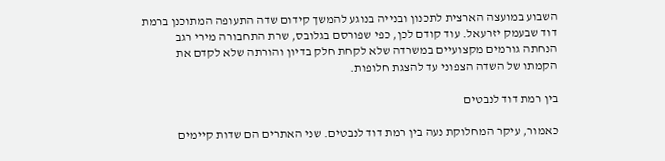השבוע במועצה הארצית לתכנון ובנייה בנוגע להמשך קידום שדה התעופה המתוכנן ברמת דוד שבעמק יזרעאל. עוד קודם לכן, כפי שפורסם בגלובס, שרת התחבורה מירי רגב הנחתה גורמים מקצועיים במשרדה שלא לקחת חלק בדיון והורתה שלא לקדם את הקמתו של השדה הצפוני עד להצגת חלופות.

בין רמת דוד לנבטים

כאמור, עיקר המחלוקת נעה בין רמת דוד לנבטים. שני האתרים הם שדות קיימים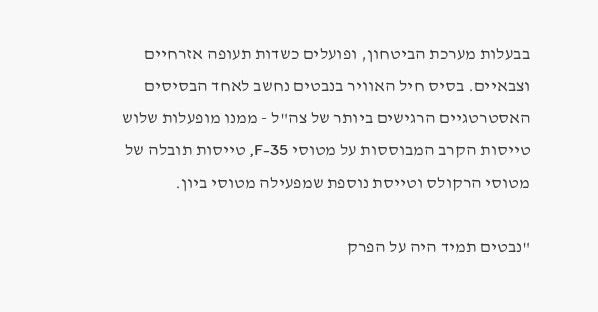בבעלות מערכת הביטחון, ופועלים כשדות תעופה אזרחיים וצבאיים. בסיס חיל האוויר בנבטים נחשב לאחד הבסיסים האסטרטגיים הרגישים ביותר של צה"ל - ממנו מופעלות שלוש טייסות הקרב המבוססות על מטוסי 35-F, טייסות תובלה של מטוסי הרקולס וטייסת נוספת שמפעילה מטוסי ביון.

"נבטים תמיד היה על הפרק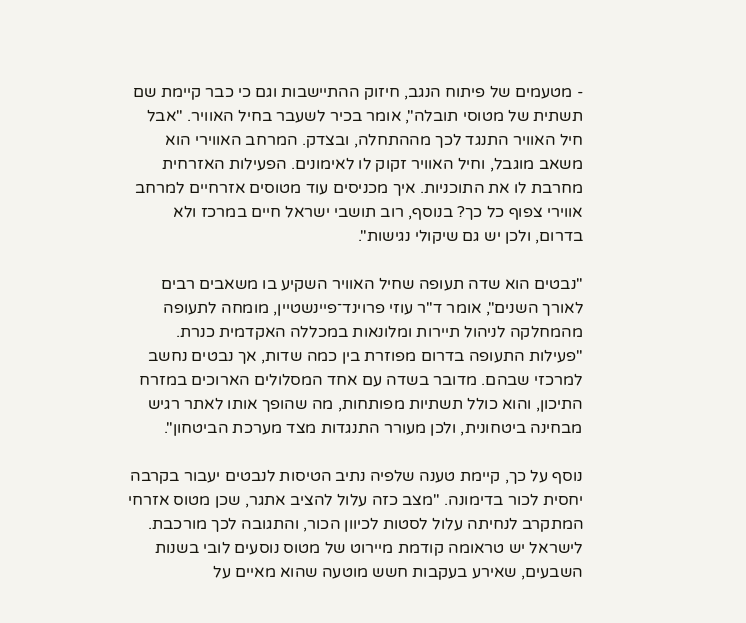- מטעמים של פיתוח הנגב, חיזוק ההתיישבות וגם כי כבר קיימת שם תשתית של מטוסי תובלה", אומר בכיר לשעבר בחיל האוויר. "אבל חיל האוויר התנגד לכך מההתחלה, ובצדק. המרחב האווירי הוא משאב מוגבל, וחיל האוויר זקוק לו לאימונים. הפעילות האזרחית מחרבת לו את התוכניות. איך מכניסים עוד מטוסים אזרחיים למרחב אווירי צפוף כל כך? בנוסף, רוב תושבי ישראל חיים במרכז ולא בדרום, ולכן יש גם שיקולי נגישות".

"נבטים הוא שדה תעופה שחיל האוויר השקיע בו משאבים רבים לאורך השנים", אומר ד"ר עוזי פרוינד־פיינשטיין, מומחה לתעופה מהמחלקה לניהול תיירות ומלונאות במכללה האקדמית כנרת. "פעילות התעופה בדרום מפוזרת בין כמה שדות, אך נבטים נחשב למרכזי שבהם. מדובר בשדה עם אחד המסלולים הארוכים במזרח התיכון, והוא כולל תשתיות מפותחות, מה שהופך אותו לאתר רגיש מבחינה ביטחונית, ולכן מעורר התנגדות מצד מערכת הביטחון".

נוסף על כך, קיימת טענה שלפיה נתיב הטיסות לנבטים יעבור בקרבה יחסית לכור בדימונה. "מצב כזה עלול להציב אתגר, שכן מטוס אזרחי המתקרב לנחיתה עלול לסטות לכיוון הכור, והתגובה לכך מורכבת. לישראל יש טראומה קודמת מיירוט של מטוס נוסעים לובי בשנות השבעים, שאירע בעקבות חשש מוטעה שהוא מאיים על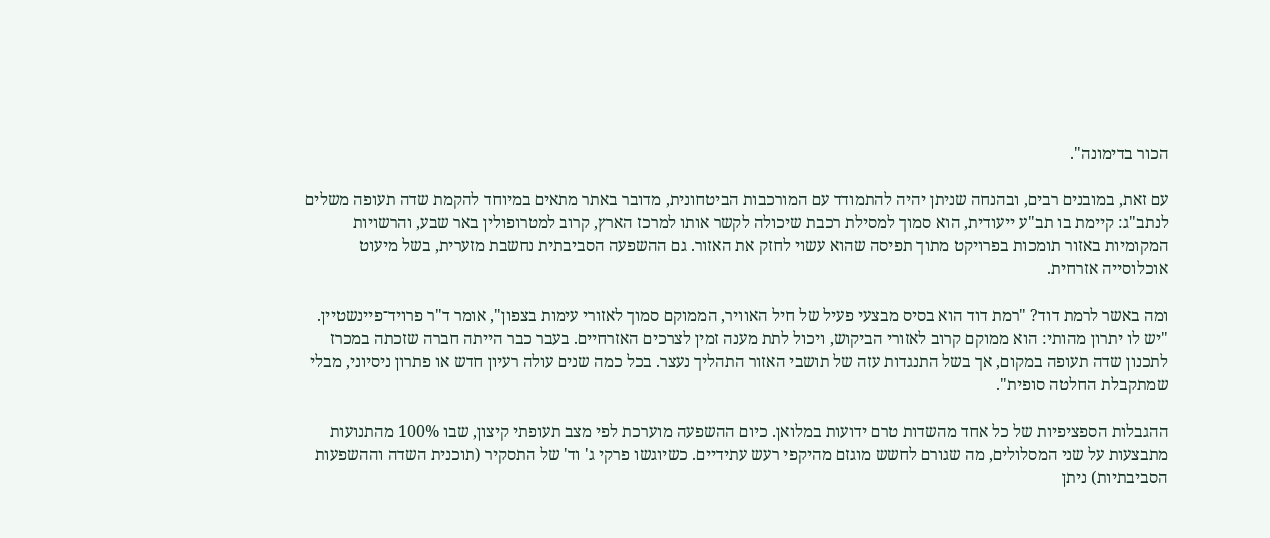הכור בדימונה".

עם זאת, במובנים רבים, ובהנחה שניתן יהיה להתמודד עם המורכבות הביטחונית, מדובר באתר מתאים במיוחד להקמת שדה תעופה משלים לנתב"ג: קיימת בו תב"ע ייעודית, הוא סמוך למסילת רכבת שיכולה לקשר אותו למרכז הארץ, קרוב למטרופולין באר שבע, והרשויות המקומיות באזור תומכות בפרויקט מתוך תפיסה שהוא עשוי לחזק את האזור. גם ההשפעה הסביבתית נחשבת מזערית, בשל מיעוט אוכלוסייה אזרחית.

ומה באשר לרמת דוד? "רמת דוד הוא בסיס מבצעי פעיל של חיל האוויר, הממוקם סמוך לאזורי עימות בצפון", אומר ד"ר פרויד־פיינשטיין. "יש לו יתרון מהותי: הוא ממוקם קרוב לאזורי הביקוש, ויכול לתת מענה זמין לצרכים האזרחיים. בעבר כבר הייתה חברה שזכתה במכרז לתכנון שדה תעופה במקום, אך בשל התנגדות עזה של תושבי האזור התהליך נעצר. בכל כמה שנים עולה רעיון חדש או פתרון ניסיוני, מבלי שמתקבלת החלטה סופית".

ההגבלות הספציפיות של כל אחד מהשדות טרם ידועות במלואן. כיום ההשפעה מוערכת לפי מצב תעופתי קיצון, שבו 100% מהתנועות מתבצעות על שני המסלולים, מה שגורם לחשש מוגזם מהיקפי רעש עתידיים. כשיוגשו פרקי ג' וד' של התסקיר (תוכנית השדה וההשפעות הסביבתיות) ניתן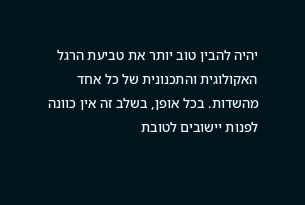יהיה להבין טוב יותר את טביעת הרגל האקולוגית והתכנונית של כל אחד מהשדות. בכל אופן, בשלב זה אין כוונה לפנות יישובים לטובת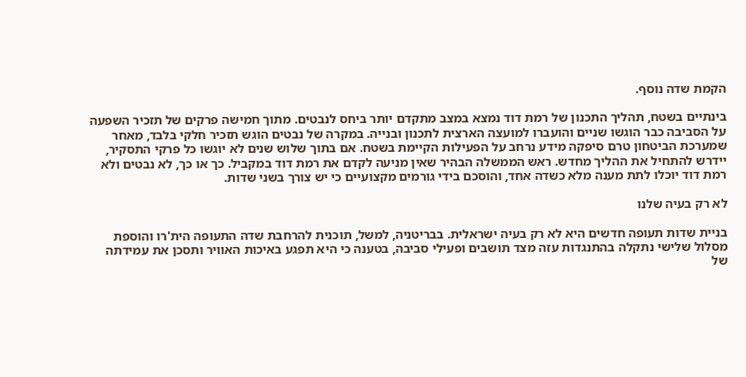הקמת שדה נוסף.

בינתיים בשטח, תהליך התכנון של רמת דוד נמצא במצב מתקדם יותר ביחס לנבטים. מתוך חמישה פרקים של תזכיר השפעה על הסביבה כבר הוגשו שניים והועברו למועצה הארצית לתכנון ובנייה. במקרה של נבטים הוגש תזכיר חלקי בלבד, מאחר שמערכת הביטחון טרם סיפקה מידע נרחב על הפעילות הקיימת בשטח. אם בתוך שלוש שנים לא יוגשו כל פרקי התסקיר, יידרש להתחיל את ההליך מחדש. ראש הממשלה הבהיר שאין מניעה לקדם את רמת דוד במקביל. כך או כך, לא נבטים ולא רמת דוד יוכלו לתת מענה מלא כשדה אחד, והוסכם בידי גורמים מקצועיים כי יש צורך בשני שדות.

לא רק בעיה שלנו

בניית שדות תעופה חדשים היא לא רק בעיה ישראלית. בבריטניה, למשל, תוכנית להרחבת שדה התעופה הית'רו והוספת מסלול שלישי נתקלה בהתנגדות עזה מצד תושבים ופעילי סביבה, בטענה כי היא תפגע באיכות האוויר ותסכן את עמידתה של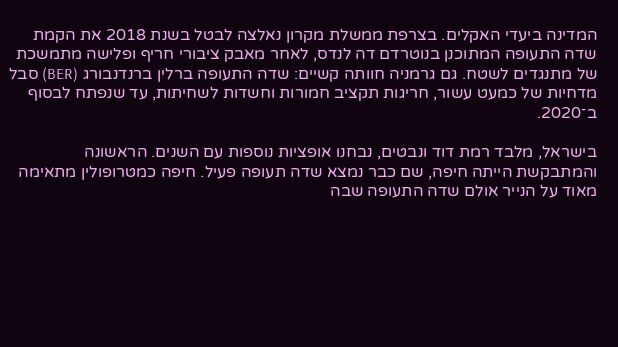המדינה ביעדי האקלים. בצרפת ממשלת מקרון נאלצה לבטל בשנת 2018 את הקמת שדה התעופה המתוכנן בנוטרדם דה לנדס, לאחר מאבק ציבורי חריף ופלישה מתמשכת של מתנגדים לשטח. גם גרמניה חוותה קשיים: שדה התעופה ברלין ברנדנבורג (BER) סבל מדחיות של כמעט עשור, חריגות תקציב חמורות וחשדות לשחיתות, עד שנפתח לבסוף ב־2020.

בישראל, מלבד רמת דוד ונבטים, נבחנו אופציות נוספות עם השנים. הראשונה והמתבקשת הייתה חיפה, שם כבר נמצא שדה תעופה פעיל. חיפה כמטרופולין מתאימה מאוד על הנייר אולם שדה התעופה שבה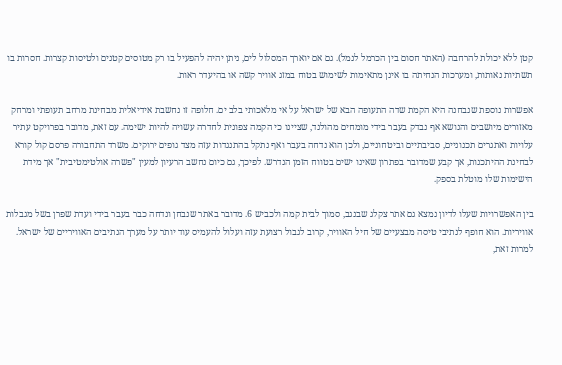קטן ללא יכולת להרחבה (האתר חסום בין הכרמל לנמל). גם אם יוארך המסלול לים, ניתן יהיה להפעיל בו רק מטוסים קטנים ולטיסות קצרות. חסרות בו תשתיות נאותות, ומערכות הנחיתה בו אינן מתאימות לשימוש בטוח במזג אוויר קשה או בהיעדר ראות.

אפשרות נוספת שנבחנה היא הקמת שדה התעופה הבא של ישראל על אי מלאכותי בלב ים. חלופה זו נחשבת אידיאלית מבחינת מרחב תעופתי ומרחק מאזורים מיושבים והנושא אף נבדק בעבר בידי מומחים מהולנד, שציינו כי הקמה צפונית לחדרה עשויה להיות ישימה. עם זאת, מדובר בפרויקט עתיר עלויות ואתגרים תכנוניים, סביבתיים וביטחוניים, ולכן הוא נדחה בעבר ואף נתקל בהתנגדות עזה מצד גופים ירוקים. משרד התחבורה פרסם קול קורא לבחינת ההיתכנות, אך קבע שמדובר בפתרון שאינו ישים בטווח הזמן הנדרש. לפיכך, גם כיום נחשב הרעיון למעין "פשרה אולטימטיבית" אך מידת הישימות שלו מוטלת בספק.

בין האפשרויות שעלו לדיון נמצא גם אתר צקלג שבנגב, סמוך לבית קמה ולכביש 6. מדובר באתר שנבחן ונדחה כבר בעבר בידי ועדת שפרן בשל מגבלות אוויריות. הוא חופף לנתיבי טיסה מבצעיים של חיל האוויר, קרוב לגבול רצועת עזה ועלול להעמיס עוד יותר על מערך הנתיבים האוויריים של ישראל. למרות זאת,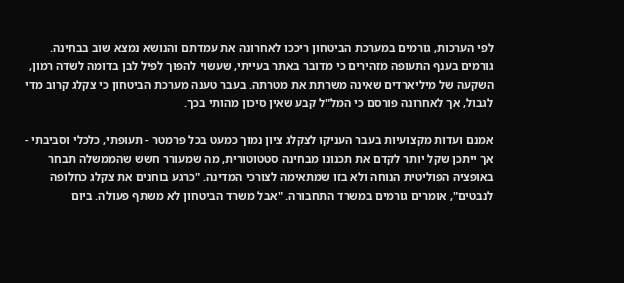לפי הערכות, גורמים במערכת הביטחון ריככו לאחרונה את עמדתם והנושא נמצא שוב בבחינה. גורמים בענף התעופה מזהירים כי מדובר באתר בעייתי, שעשוי להפוך לפיל לבן בדומה לשדה רמון, השקעה של מיליארדים שאינה משרתת את מטרתה. בעבר טענה מערכת הביטחון כי צקלג קרוב מדי לגבול, אך לאחרונה פורסם כי המל"ל קבע שאין סיכון מהותי בכך.

אמנם ועדות מקצועיות בעבר העניקו לצקלג ציון נמוך כמעט בכל פרמטר - תעופתי, כלכלי וסביבתי - אך ייתכן שקל יותר לקדם את תכנונו מבחינה סטטוטורית, מה שמעורר חשש שהממשלה תבחר באופציה הפוליטית הנוחה ולא בזו שמתאימה לצורכי המדינה. "כרגע בוחנים את צקלג כחלופה לנבטים", אומרים גורמים במשרד התחבורה. "אבל משרד הביטחון לא משתף פעולה. ביום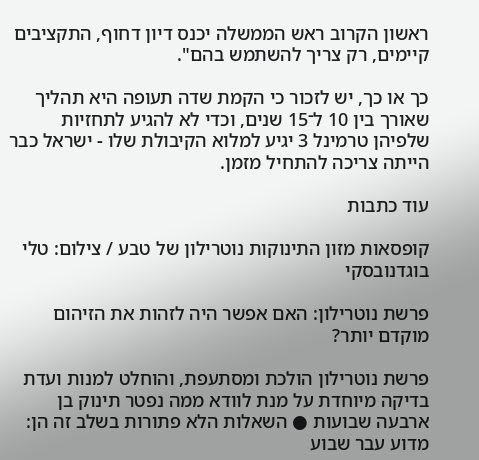ראשון הקרוב ראש הממשלה יכנס דיון דחוף, התקציבים קיימים, רק צריך להשתמש בהם".

כך או כך, יש לזכור כי הקמת שדה תעופה היא תהליך שאורך בין 10 ל־15 שנים, וכדי לא להגיע לתחזיות שלפיהן טרמינל 3 יגיע למלוא הקיבולת שלו - ישראל כבר הייתה צריכה להתחיל מזמן.

עוד כתבות

קופסאות מזון התינוקות נוטרילון של טבע / צילום: טלי בוגדנובסקי

פרשת נוטרילון: האם אפשר היה לזהות את הזיהום מוקדם יותר?

פרשת נוטרילון הולכת ומסתעפת, והוחלט למנות ועדת בדיקה מיוחדת על מנת לוודא ממה נפטר תינוק בן ארבעה שבועות ● השאלות הלא פתורות בשלב זה הן: מדוע עבר שבוע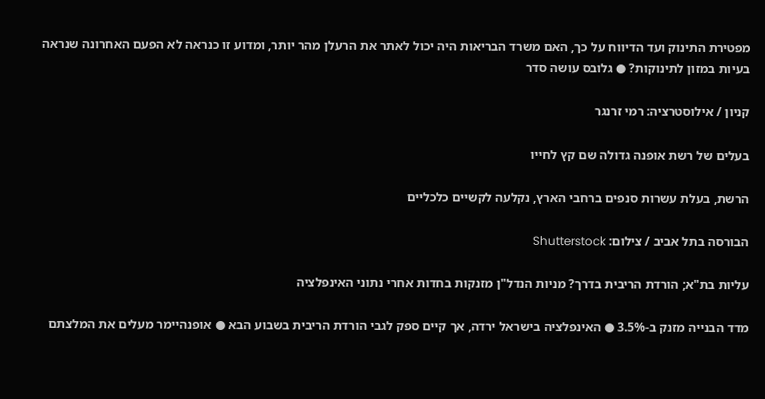מפטירת התינוק ועד הדיווח על כך, האם משרד הבריאות היה יכול לאתר את הרעלן מהר יותר, ומדוע זו כנראה לא הפעם האחרונה שנראה בעיות במזון לתינוקות? ● גלובס עושה סדר

קניון / אילוסטרציה: רמי זרנגר

בעלים של רשת אופנה גדולה שם קץ לחייו

הרשת, בעלת עשרות סנפים ברחבי הארץ, נקלעה לקשיים כלכליים

הבורסה בתל אביב / צילום: Shutterstock

עליות בת"א; הורדת הריבית בדרך? מניות הנדל"ן מזנקות בחדות אחרי נתוני האינפלציה

מדד הבנייה מזנק ב-3.5% ● האינפלציה בישראל ירדה, אך קיים ספק לגבי הורדת הריבית בשבוע הבא ● אופנהיימר מעלים את המלצתם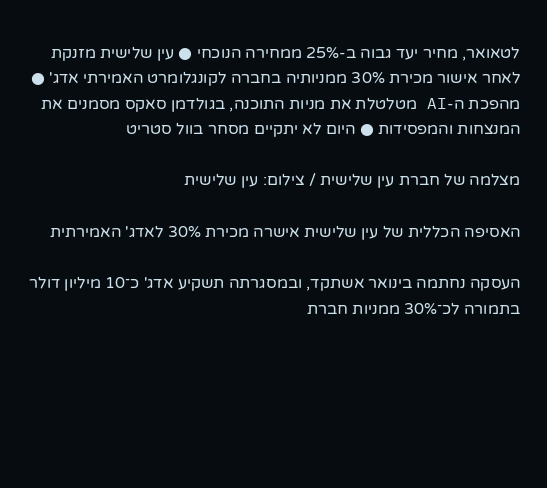לטאואר, מחיר יעד גבוה ב-25% ממחירה הנוכחי ● עין שלישית מזנקת לאחר אישור מכירת 30% ממניותיה בחברה לקונגלומרט האמירתי אדג' ● מהפכת ה-AI מטלטלת את מניות התוכנה, בגולדמן סאקס מסמנים את המנצחות והמפסידות ● היום לא יתקיים מסחר בוול סטריט

מצלמה של חברת עין שלישית / צילום: עין שלישית

האסיפה הכללית של עין שלישית אישרה מכירת 30% לאדג' האמירתית

העסקה נחתמה בינואר אשתקד, ובמסגרתה תשקיע אדג' כ־10 מיליון דולר בתמורה לכ־30% ממניות חברת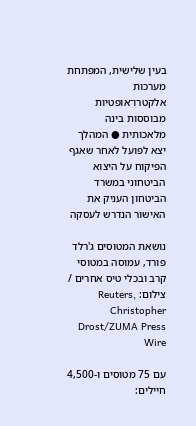בעין שלישית, המפתחת מערכות אלקטרו־אופטיות מבוססות בינה מלאכותית ● המהלך יצא לפועל לאחר שאגף הפיקוח על היצוא הביטחוני במשרד הביטחון העניק את האישור הנדרש לעסקה

נושאת המטוסים ג'רלד פורד, עמוסה במטוסי קרב ובכלי טיס אחרים / צילום: Reuters, Christopher Drost/ZUMA Press Wire

עם 75 מטוסים ו-4,500 חיילים: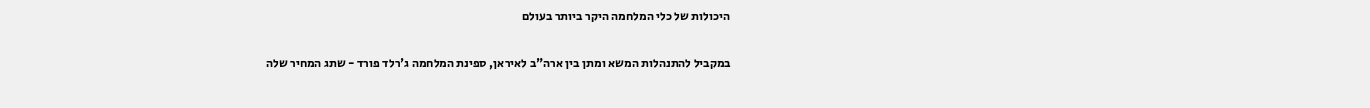היכולות של כלי המלחמה היקר ביותר בעולם

במקביל להתנהלות המשא ומתן בין ארה"ב לאיראן, ספינת המלחמה ג'רלד פורד - שתג המחיר שלה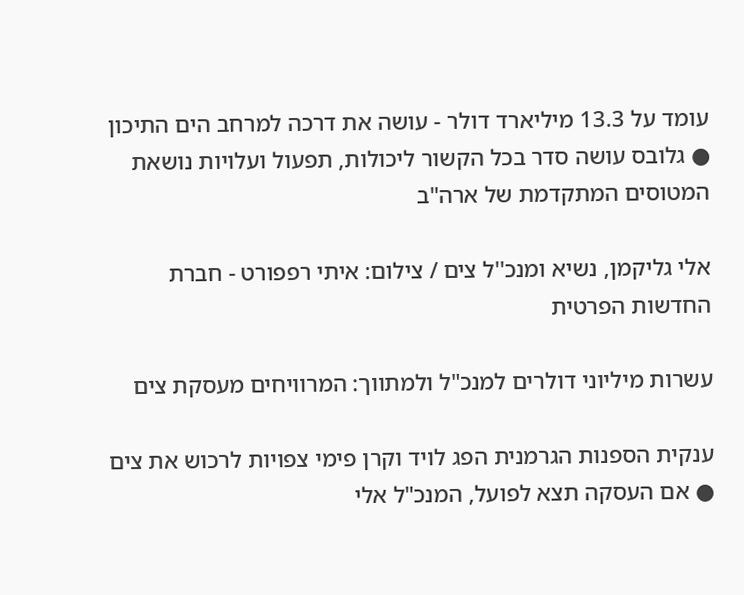עומד על 13.3 מיליארד דולר - עושה את דרכה למרחב הים התיכון ● גלובס עושה סדר בכל הקשור ליכולות, תפעול ועלויות נושאת המטוסים המתקדמת של ארה"ב

אלי גליקמן, נשיא ומנכ''ל צים / צילום: איתי רפפורט - חברת החדשות הפרטית

עשרות מיליוני דולרים למנכ"ל ולמתווך: המרוויחים מעסקת צים

ענקית הספנות הגרמנית הפג לויד וקרן פימי צפויות לרכוש את צים ● אם העסקה תצא לפועל, המנכ"ל אלי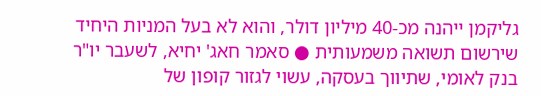גליקמן ייהנה מכ-40 מיליון דולר, והוא לא בעל המניות היחיד שירשום תשואה משמעותית ● סאמר חאג' יחיא, לשעבר יו"ר בנק לאומי, שתיווך בעסקה, עשוי לגזור קופון של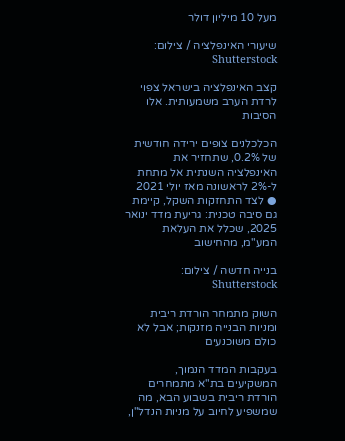מעל 10 מיליון דולר

שיעורי האינפלציה / צילום: Shutterstock

קצב האינפלציה בישראל צפוי לרדת הערב משמעותית. אלו הסיבות

הכלכלנים צופים ירידה חודשית של 0.2%, שתחזיר את האינפלציה השנתית אל מתחת ל-2% לראשונה מאז יולי 2021 ● לצד התחזקות השקל, קיימת גם סיבה טכנית: גריעת מדד ינואר 2025, שכלל את העלאת המע"מ, מהחישוב

בנייה חדשה / צילום: Shutterstock

השוק מתמחר הורדת ריבית ומניות הבנייה מזנקות; אבל לא כולם משוכנעים

בעקבות המדד הנמוך, המשקיעים בת"א מתמחרים הורדת ריבית בשבוע הבא, מה שמשפיע לחיוב על מניות הנדל"ן,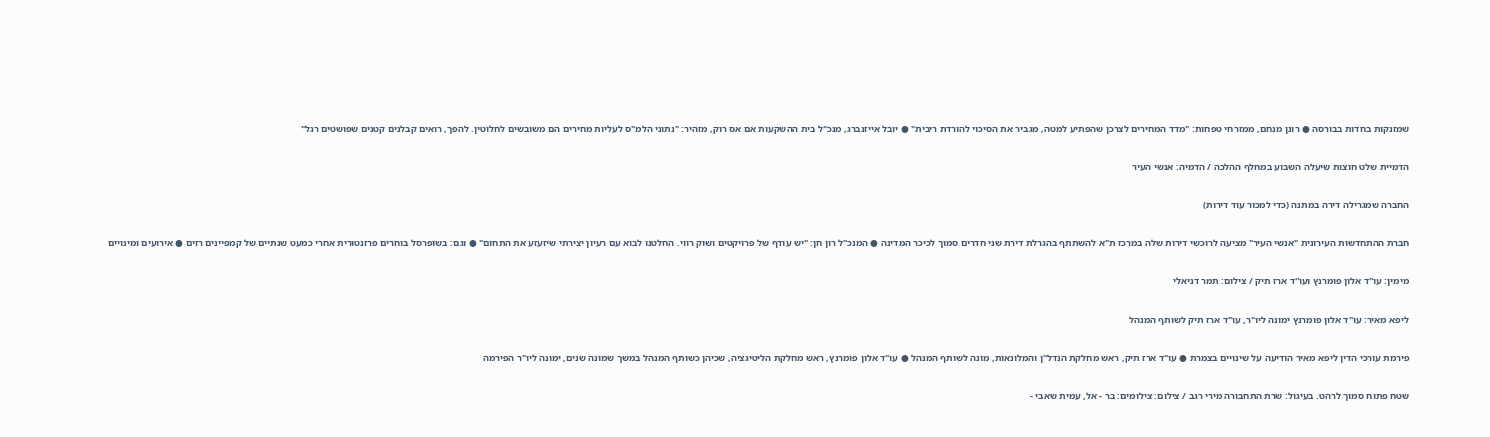שמזנקות בחדות בבורסה ● רונן מנחם, ממזרחי טפחות: "מדד המחירים לצרכן שהפתיע למטה, מגביר את הסיכוי להורדת ריבית" ● יובל אייזנברג, מנכ"ל בית ההשקעות אם אס רוק, מזהיר: "נתוני הלמ"ס לעליות מחירים הם משובשים לחלוטין. להפך, רואים קבלנים קטנים שפושטים רגל"

הדמיית שלט חוצות שיעלה השבוע במחלף ההלכה / הדמיה: אנשי העיר

החברה שמגרילה דירה במתנה (כדי למכור עוד דירות)

חברת ההתחדשות העירונית "אנשי העיר" מציעה לרוכשי דירות שלה במרכז ת"א להשתתף בהגרלת דירת שני חדרים סמוך לכיכר המדינה ● המנכ"ל רון חן: "יש עודף של פרויקטים ושוק רווי. החלטנו לבוא עם רעיון יצירתי שיזעזע את התחום" ● וגם: בשופרסל בוחרים פרזנטורית אחרי כמעט שנתיים של קמפיינים רזים ● אירועים ומינויים

מימין: עו''ד אלון פומרנץ ועו''ד ארז תיק / צילום: תמר דניאלי

ליפא מאיר: עו"ד אלון פומרנץ ימונה ליו"ר, עו"ד ארז תיק לשותף המנהל

פירמת עורכי הדין ליפא מאיר הודיעה על שינויים בצמרת ● עו"ד ארז תיק, ראש מחלקת הנדל"ן והמלונאות, מונה לשותף המנהל ● עו"ד אלון פומרנץ, ראש מחלקת הליטיגציה, שכיהן כשותף המנהל במשך שמונה שנים, ימונה ליו"ר הפירמה

שטח פתוח סמוך לרהט. בעיגול: שרת התחבורה מירי רגב / צילום: צילומים: בר - אל, עמית שאבי -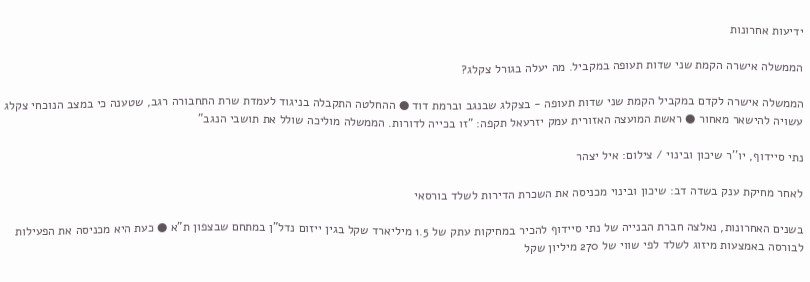ידיעות אחרונות

הממשלה אישרה הקמת שני שדות תעופה במקביל. מה יעלה בגורל צקלג?

הממשלה אישרה לקדם במקביל הקמת שני שדות תעופה - בצקלג שבנגב וברמת דוד ● ההחלטה התקבלה בניגוד לעמדת שרת התחבורה רגב, שטענה כי במצב הנוכחי צקלג עשויה להישאר מאחור ● ראשת המועצה האזורית עמק יזרעאל תקפה: "זו בכייה לדורות. הממשלה מוליכה שולל את תושבי הנגב"

נתי סיידוף, יו''ר שיכון ובינוי / צילום: איל יצהר

לאחר מחיקת ענק בשדה דב: שיכון ובינוי מכניסה את השכרת הדירות לשלד בורסאי

בשנים האחרונות, נאלצה חברת הבנייה של נתי סיידוף להכיר במחיקות עתק של 1.5 מיליארד שקל בגין ייזום נדל"ן במתחם שבצפון ת"א ● כעת היא מכניסה את הפעילות לבורסה באמצעות מיזוג לשלד לפי שווי של 270 מיליון שקל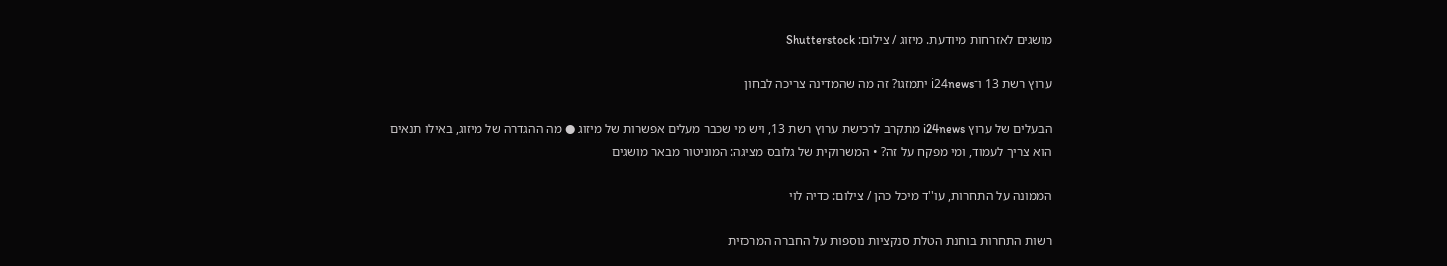מושגים לאזרחות מיודעת. מיזוג / צילום: Shutterstock

ערוץ רשת 13 ו־i24news יתמזגו? זה מה שהמדינה צריכה לבחון

הבעלים של ערוץ i24news מתקרב לרכישת ערוץ רשת 13, ויש מי שכבר מעלים אפשרות של מיזוג ● מה ההגדרה של מיזוג, באילו תנאים הוא צריך לעמוד, ומי מפקח על זה? • המשרוקית של גלובס מציגה: המוניטור מבאר מושגים

הממונה על התחרות, עו''ד מיכל כהן / צילום: כדיה לוי

רשות התחרות בוחנת הטלת סנקציות נוספות על החברה המרכזית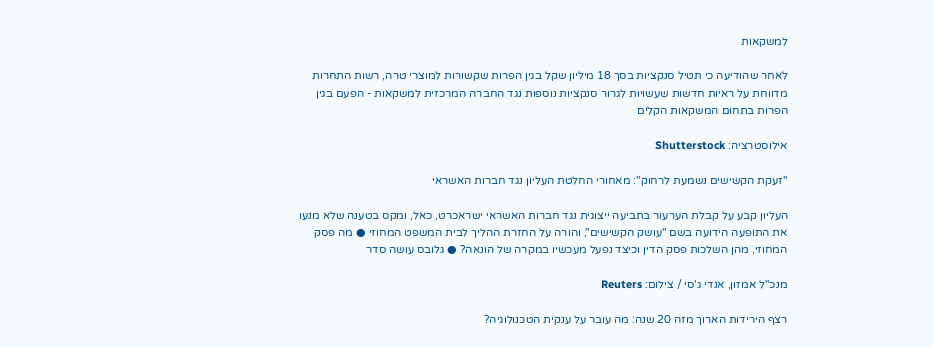למשקאות

לאחר שהודיעה כי תטיל סנקציות בסך 18 מיליון שקל בגין הפרות שקשורות למוצרי טרה, רשות התחרות מדווחת על ראיות חדשות שעשויות לגרור סנקציות נוספות נגד החברה המרכזית למשקאות - הפעם בגין הפרות בתחום המשקאות הקלים

אילוסטרציה: Shutterstock

"זעקת הקשישים נשמעת לרחוק": מאחורי החלטת העליון נגד חברות האשראי

העליון קבע על קבלת הערעור בתביעה ייצוגית נגד חברות האשראי ישראכרט, כאל, ומקס בטענה שלא מנעו את התופעה הידועה בשם "עושק הקשישים", והורה על החזרת ההליך לבית המשפט המחוזי ● מה פסק המחוזי, מהן השלכות פסק הדין וכיצד נפעל מעכשיו במקרה של הונאה? ● גלובס עושה סדר

מנכ''ל אמזון, אנדי ג'סי / צילום: Reuters

רצף הירידות הארוך מזה 20 שנה: מה עובר על ענקית הטכנולוגיה?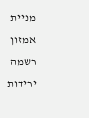מניית אמזון רשמה ירידות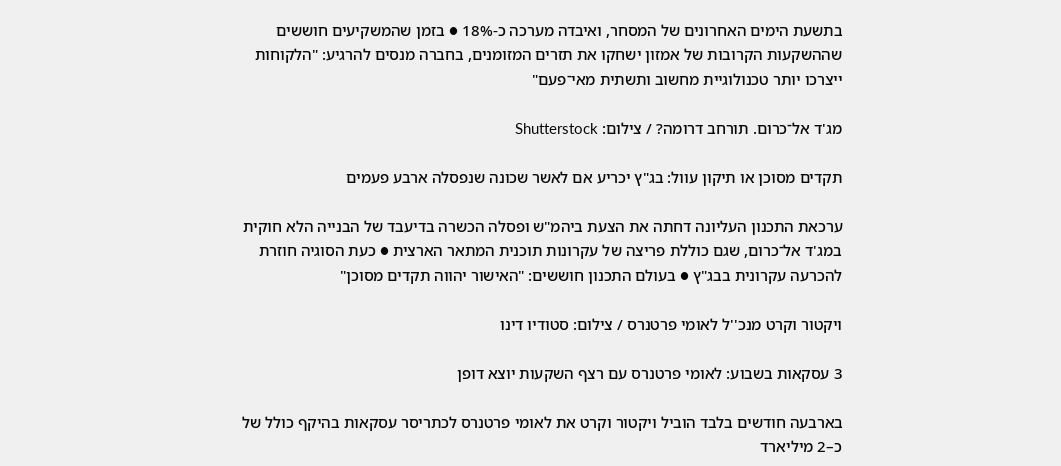בתשעת הימים האחרונים של המסחר, ואיבדה מערכה כ-18% ● בזמן שהמשקיעים חוששים שההשקעות הקרובות של אמזון ישחקו את תזרים המזומנים, בחברה מנסים להרגיע: "הלקוחות ייצרכו יותר טכנולוגיית מחשוב ותשתית מאי־פעם"

מג'ד אל־כרום. תורחב דרומה? / צילום: Shutterstock

תקדים מסוכן או תיקון עוול: בג"ץ יכריע אם לאשר שכונה שנפסלה ארבע פעמים

ערכאת התכנון העליונה דחתה את הצעת ביהמ"ש ופסלה הכשרה בדיעבד של הבנייה הלא חוקית במג'ד אל־כרום, שגם כוללת פריצה של עקרונות תוכנית המתאר הארצית ● כעת הסוגיה חוזרת להכרעה עקרונית בבג"ץ ● בעולם התכנון חוששים: "האישור יהווה תקדים מסוכן"

ויקטור וקרט מנכ''ל לאומי פרטנרס / צילום: סטודיו דינו

3 עסקאות בשבוע: לאומי פרטנרס עם רצף השקעות יוצא דופן

בארבעה חודשים בלבד הוביל ויקטור וקרט את לאומי פרטנרס לכתריסר עסקאות בהיקף כולל של כ–2 מיליארד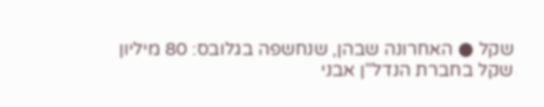שקל ● האחרונה שבהן, שנחשפה בגלובס: 80 מיליון שקל בחברת הנדל"ן אבני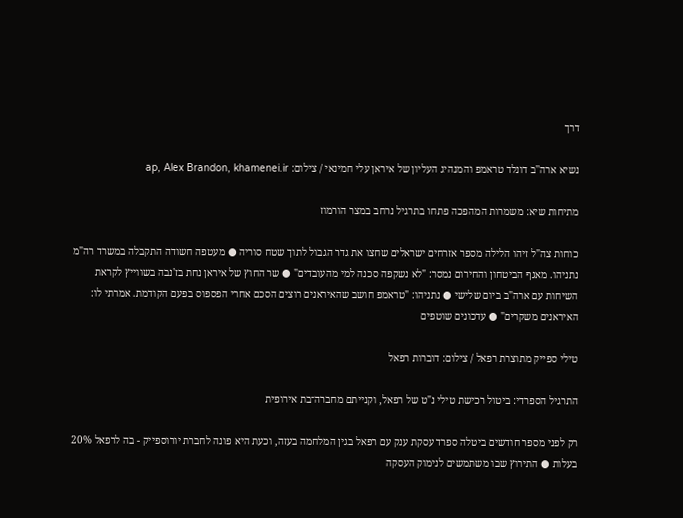דרך

נשיא ארה''ב דונלד טראמפ והמנהיג העליון של איראן עלי חמינאי / צילום: ap, Alex Brandon, khamenei.ir

מתיחות שיא: משמרות המהפכה פתחו בתרגיל נרחב במצר הורמוז

כוחות צה"ל זיהו הלילה מספר אזרחים ישראלים שחצו את גדר הגבול לתוך שטח סוריה ● מעטפה חשודה התקבלה במשרד רה"מ נתניהו. מאגף הביטחון והחירום נמסר: "לא נשקפה סכנה למי מהעובדים" ● שר החוץ של איראן נחת בז'נבה בשווייץ לקראת השיחות עם ארה"ב ביום שלישי ● נתניהו: "טראמפ חושב שהאיראנים רוצים הסכם אחרי הפספוס בפעם הקודמת. אמרתי לו: האיראנים משקרים" ● עדכונים שוטפים

טילי ספייק מתוצרת רפאל / צילום: דוברות רפאל

התרגיל הספרדי: ביטול רכישת טילי נ"ט של רפאל, וקנייתם מחברה־בת אירופית

רק לפני מספר חודשים ביטלה ספרד עסקת ענק עם רפאל בגין המלחמה בעזה, וכעת היא פונה לחברת יורוספייק - בה לרפאל 20% בעלות ● התירוץ שבו משתמשים לנימוק העסקה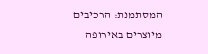המסתמנת: הרכיבים מיוצרים באירופה